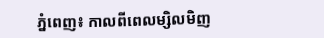ភ្នំពេញ៖ កាលពីពេលម្សិលមិញ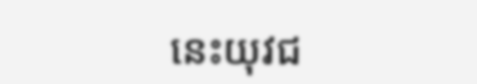នេះយុវជ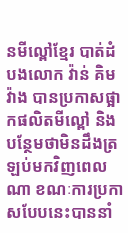នមីល្ពៅខ្មែរ បាត់ដំបងលោក វ៉ាន់ គិមវ៉ាង បានប្រកាសផ្អាកផលិតមីល្ពៅ និងបន្ថែមថាមិនដឹងត្រឡប់មកវិញពេលណា ខណៈការប្រកាសបែបនេះបាននាំ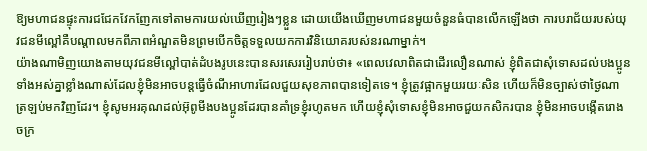ឱ្យមហាជនផ្ទុះការជជែកវែកញែកទៅតាមការយល់ឃើញរៀងៗខ្លួន ដោយយើងឃើញមហាជនមួយចំនួនធំបានលើកឡើងថា ការបរាជ័យរបស់យុវជនមីល្ពៅគឺបណ្ដាលមកពីភាពអំណួតមិនព្រមបើកចិត្តទទួលយកការវិនិយោគរបស់នរណាម្នាក់។
យ៉ាងណាមិញយោងតាមយុវជនមីល្ពៅបាត់ដំបងរូបនេះបានសរសេររៀបរាប់ថា៖ «ពេលវេលាពិតជាដើរលឿនណាស់ ខ្ញុំពិតជាសុំទោសដល់បងប្អូនទាំងអស់គ្នាខ្លាំងណាស់ដែលខ្ញុំមិនអាចបន្តធ្វើចំណីអាហារដែលជួយសុខភាពបានទៀតទេ។ ខ្ញុំត្រូវផ្អាកមួយរយៈសិន ហើយក៏មិនច្បាស់ថាថ្ងៃណាត្រឡប់មកវិញដែរ។ ខ្ញុំសូមអរគុណដល់អ៊ុពូមីងបងប្អូនដែរបានគាំទ្រខ្ញុំរហូតមក ហើយខ្ញុំសុំទោសខ្ញុំមិនអាចជួយកសិករបាន ខ្ញុំមិនអាចបង្កើតរោងចក្រ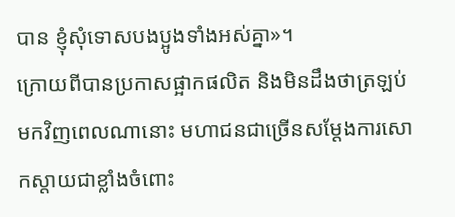បាន ខ្ញុំសុំទោសបងប្អូងទាំងអស់គ្នា»។
ក្រោយពីបានប្រកាសផ្អាកផលិត និងមិនដឹងថាត្រឡប់មកវិញពេលណានោះ មហាជនជាច្រើនសម្តែងការសោកស្តាយជាខ្លាំងចំពោះ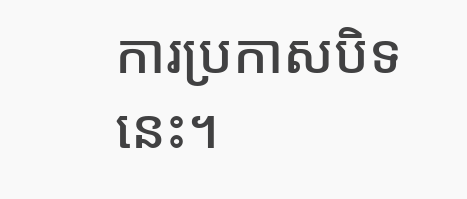ការប្រកាសបិទនេះ។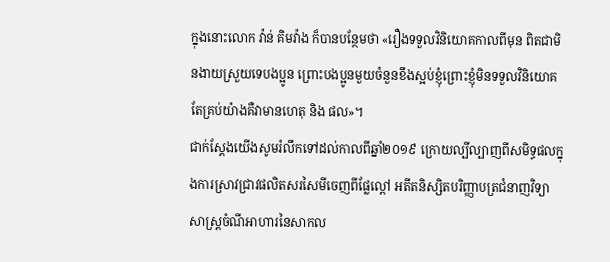ក្នុងនោះលោក វ៉ាន់ គិមវ៉ាង ក៏បានបន្ថែមថា «រឿងទទួលវិនិយោគកាលពីមុន ពិតជាមិនងាយស្រួយទេបងប្អូន ព្រោះបងប្អូនមួយចំនួនខឹងស្អប់ខ្ញុំព្រោះខ្ញុំមិនទទួលវិនិយោគ តែគ្រប់យ៉ាងគឺវាមានហេតុ និង ផល»។
ជាក់ស្ដែងយើងសូមរំលឹកទៅដល់កាលពីឆ្នាំ២០១៩ ក្រោយល្បីល្បាញពីសមិទ្ធផលក្នុងការស្រាវជ្រាវផលិតសរសៃមីចេញពីផ្លែល្ពៅ អតីតនិស្សិតបរិញ្ញាបត្រជំនាញវិទ្យាសាស្ត្រចំណីអាហារនៃសាកល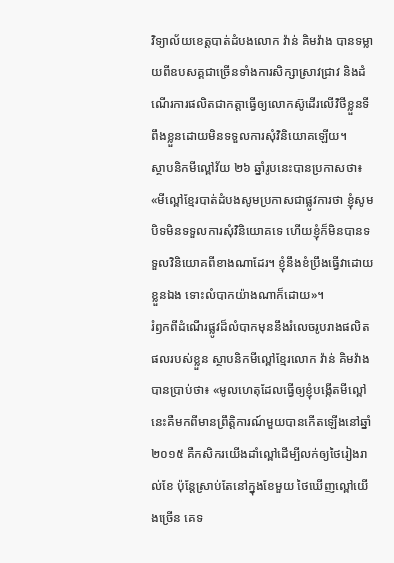វិទ្យាល័យខេត្តបាត់ដំបងលោក វ៉ាន់ គិមវ៉ាង បានទម្លាយពីឧបសគ្គជាច្រើនទាំងការសិក្សាស្រាវជ្រាវ និងដំណើរការផលិតជាកត្តាធ្វើឲ្យលោកស៊ូដើរលើវិថីខ្លួនទីពឹងខ្លួនដោយមិនទទួលការសុំវិនិយោគឡើយ។
ស្ថាបនិកមីល្ពៅវ័យ ២៦ ឆ្នាំរូបនេះបានប្រកាសថា៖ «មីល្ពៅខ្មែរបាត់ដំបងសូមប្រកាសជាផ្លូវការថា ខ្ញុំសូមបិទមិនទទួលការសុំវិនិយោគទេ ហើយខ្ញុំក៏មិនបានទទួលវិនិយោគពីខាងណាដែរ។ ខ្ញុំនឹងខំប្រឹងធ្វើវាដោយខ្លួនឯង ទោះលំបាកយ៉ាងណាក៏ដោយ»។
រំឭកពីដំណើរផ្លូវដ៏លំបាកមុននឹងរំលេចរូបរាងផលិតផលរបស់ខ្លួន ស្ថាបនិកមីល្ពៅខ្មែរលោក វ៉ាន់ គិមវ៉ាង បានប្រាប់ថា៖ «មូលហេតុដែលធ្វើឲ្យខ្ញុំបង្កើតមីល្ពៅនេះគឺមកពីមានព្រឹតិ្តការណ៍មួយបានកើតឡើងនៅឆ្នាំ ២០១៥ គឺកសិករយើងដាំល្ពៅដើម្បីលក់ឲ្យថៃរៀងរាល់ខែ ប៉ុន្តែស្រាប់តែនៅក្នុងខែមួយ ថៃឃើញល្ពៅយើងច្រើន គេទ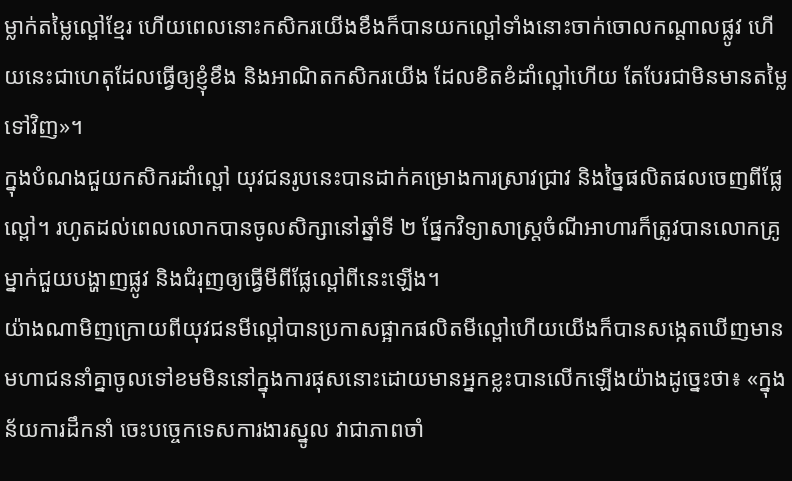ម្លាក់តម្លៃល្ពៅខ្មែរ ហើយពេលនោះកសិករយើងខឹងក៏បានយកល្ពៅទាំងនោះចាក់ចោលកណ្តាលផ្លូវ ហើយនេះជាហេតុដែលធ្វើឲ្យខ្ញុំខឹង និងអាណិតកសិករយើង ដែលខិតខំដាំល្ពៅហើយ តែបែរជាមិនមានតម្លៃទៅវិញ»។
ក្នុងបំណងជួយកសិករដាំល្ពៅ យុវជនរូបនេះបានដាក់គម្រោងការស្រាវជ្រាវ និងច្នៃផលិតផលចេញពីផ្លែល្ពៅ។ រហូតដល់ពេលលោកបានចូលសិក្សានៅឆ្នាំទី ២ ផ្នែកវិទ្យាសាស្ត្រចំណីអាហារក៏ត្រូវបានលោកគ្រូម្នាក់ជួយបង្ហាញផ្លូវ និងជំរុញឲ្យធ្វើមីពីផ្លែល្ពៅពីនេះឡើង។
យ៉ាងណាមិញក្រោយពីយុវជនមីល្ពៅបានប្រកាសផ្អាកផលិតមីល្ពៅហើយយើងក៏បានសង្កេតឃើញមានមហាជននាំគ្នាចូលទៅខមមិននៅក្នុងការផុសនោះដោយមានអ្នកខ្លះបានលើកឡើងយ៉ាងដូច្នេះថា៖ «ក្នុងន័យការដឹកនាំ ចេះបច្ចេកទេសការងារស្នូល វាជាភាពចាំ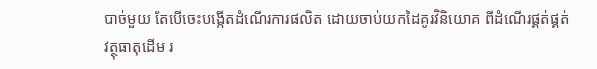បាច់មួយ តែបើចេះបង្កើតដំណើរការផលិត ដោយចាប់យកដៃគូរវិនិយោគ ពីដំណើរផ្គត់ផ្គត់វត្ថុធាតុដើម រ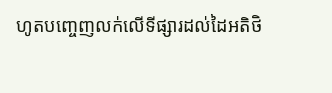ហូតបញ្ចេញលក់លើទីផ្សារដល់ដៃអតិថិ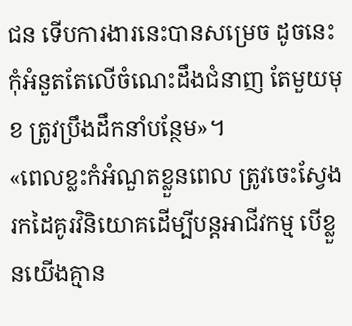ជន ទើបការងារនេះបានសម្រេច ដូចនេះ កុំអំនួតតែលើចំណេះដឹងជំនាញ តែមួយមុខ ត្រូវប្រឹងដឹកនាំបន្ថែម»។
«ពេលខ្លះកំអំណួតខ្លួនពេល ត្រូវចេះស្វែងរកដៃគូរវិនិយោគដើម្បីបន្តអាជីវកម្ម បើខ្លួនយើងគ្មាន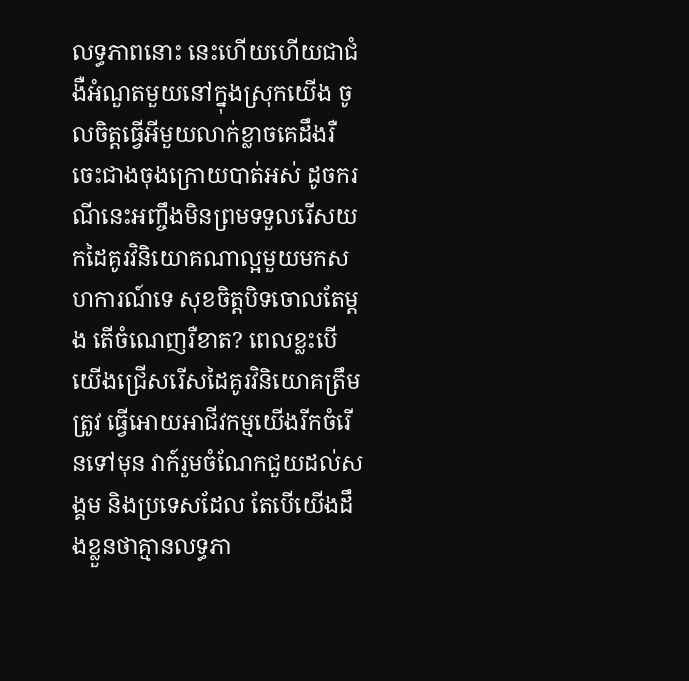លទ្ធភាពនោះ នេះហើយហើយជាជំងឺអំណួតមួយនៅក្នុងស្រុកយើង ចូលចិត្តធ្វើអីមួយលាក់ខ្លាចគេដឹងរឺចេះជាងចុងក្រោយបាត់អស់ ដូចករណីនេះអញ្ចឹងមិនព្រមទទួលរើសយកដៃគូរវិនិយោគណាល្អមួយមកសហការណ៍ទេ សុខចិត្តបិទចោលតែម្តង តើចំណេញរឺខាត? ពេលខ្លះបើយើងជ្រើសរើសដៃគូរវិនិយោគត្រឹមត្រូវ ធ្វើអោយអាជីវកម្មយើងរីកចំរើនទៅមុន វាក៍រួមចំណែកជួយដល់សង្គម និងប្រទេសដែល តែបើយើងដឹងខ្លួនថាគ្មានលទ្ធភា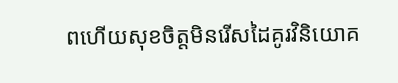ពហើយសុខចិត្តមិនរើសដៃគូរវិនិយោគ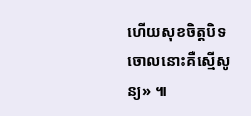ហើយសុខចិត្តបិទចោលនោះគឺស្មើសូន្យ» ៕